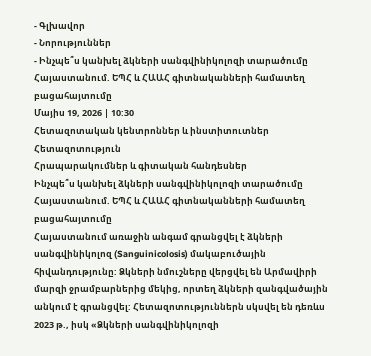- Գլխավոր
- Նորություններ
- Ինչպե՞ս կանխել ձկների սանգվինիկոլոզի տարածումը Հայաստանում. ԵՊՀ և ՀԱԱՀ գիտնականների համատեղ բացահայտումը
Մայիս 19, 2026 | 10:30
Հետազոտական կենտրոններ և ինստիտուտներ
Հետազոտություն
Հրապարակումներ և գիտական հանդեսներ
Ինչպե՞ս կանխել ձկների սանգվինիկոլոզի տարածումը Հայաստանում. ԵՊՀ և ՀԱԱՀ գիտնականների համատեղ բացահայտումը
Հայաստանում առաջին անգամ գրանցվել է ձկների սանգվինիկոլոզ (Sanguinicolosis) մակաբուծային հիվանդությունը: Ձկների նմուշները վերցվել են Արմավիրի մարզի ջրամբարներից մեկից, որտեղ ձկների զանգվածային անկում է գրանցվել: Հետազոտություններն սկսվել են դեռևս 2023 թ., իսկ «Ձկների սանգվինիկոլոզի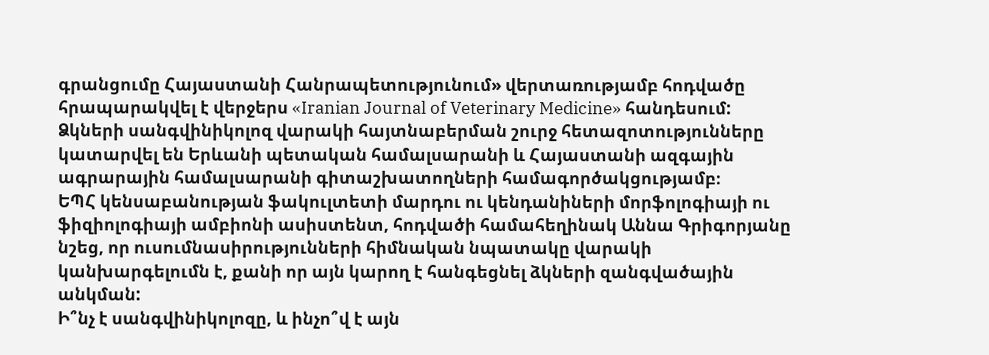գրանցումը Հայաստանի Հանրապետությունում» վերտառությամբ հոդվածը հրապարակվել է վերջերս «Iranian Journal of Veterinary Medicine» հանդեսում:
Ձկների սանգվինիկոլոզ վարակի հայտնաբերման շուրջ հետազոտությունները կատարվել են Երևանի պետական համալսարանի և Հայաստանի ազգային ագրարային համալսարանի գիտաշխատողների համագործակցությամբ։
ԵՊՀ կենսաբանության ֆակուլտետի մարդու ու կենդանիների մորֆոլոգիայի ու ֆիզիոլոգիայի ամբիոնի ասիստենտ, հոդվածի համահեղինակ Աննա Գրիգորյանը նշեց, որ ուսումնասիրությունների հիմնական նպատակը վարակի կանխարգելումն է, քանի որ այն կարող է հանգեցնել ձկների զանգվածային անկման:
Ի՞նչ է սանգվինիկոլոզը, և ինչո՞վ է այն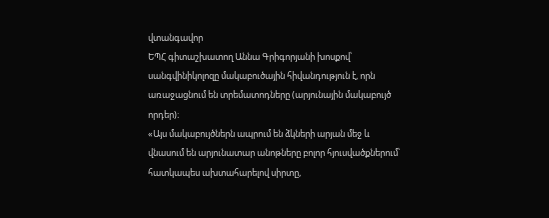վտանգավոր
ԵՊՀ գիտաշխատող Աննա Գրիգորյանի խոսքով՝ սանգվինիկոլոզը մակաբուծային հիվանդություն է, որն առաջացնում են տրեմատոդները (արյունային մակաբույծ որդեր)։
«Այս մակաբույծներն ապրում են ձկների արյան մեջ և վնասում են արյունատար անոթները բոլոր հյուսվածքներում՝ հատկապես ախտահարելով սիրտը,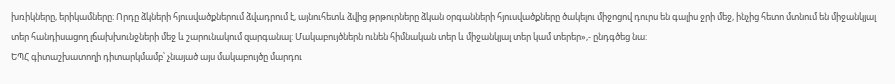խռիկները, երիկամները։ Որդը ձկների հյուսվածքներում ձվադրում է, այնուհետև ձվից թրթուրները ձկան օրգանների հյուսվածքները ծակելու միջոցով դուրս են գալիս ջրի մեջ, ինչից հետո մտնում են միջանկյալ տեր հանդիսացող լճախխունջների մեջ և շարունակում զարգանալ: Մակաբույծներն ունեն հիմնական տեր և միջանկյալ տեր կամ տերեր»,- ընդգծեց նա:
ԵՊՀ գիտաշխատողի դիտարկմամբ՝ չնայած այս մակաբույծը մարդու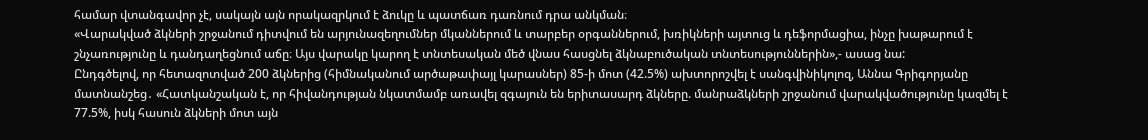համար վտանգավոր չէ, սակայն այն որակազրկում է ձուկը և պատճառ դառնում դրա անկման։
«Վարակված ձկների շրջանում դիտվում են արյունազեղումներ մկաններում և տարբեր օրգաններում, խռիկների այտուց և դեֆորմացիա, ինչը խաթարում է շնչառությունը և դանդաղեցնում աճը։ Այս վարակը կարող է տնտեսական մեծ վնաս հասցնել ձկնաբուծական տնտեսություններին»,- ասաց նա:
Ընդգծելով, որ հետազոտված 200 ձկներից (հիմնականում արծաթափայլ կարասներ) 85-ի մոտ (42.5%) ախտորոշվել է սանգվինիկոլոզ, Աննա Գրիգորյանը մատնանշեց․ «Հատկանշական է, որ հիվանդության նկատմամբ առավել զգայուն են երիտասարդ ձկները. մանրաձկների շրջանում վարակվածությունը կազմել է 77.5%, իսկ հասուն ձկների մոտ այն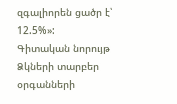զգալիորեն ցածր է՝ 12.5%»:
Գիտական նորույթ
Ձկների տարբեր օրգանների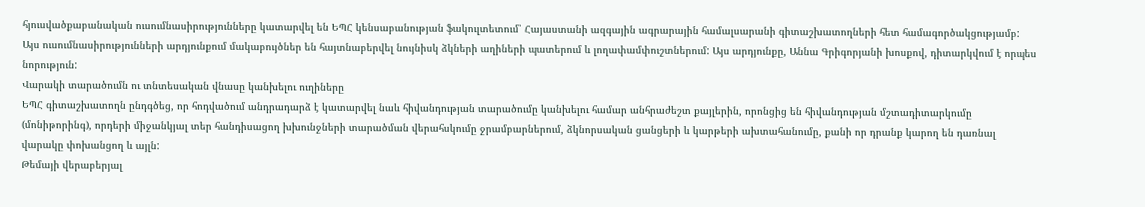հյուսվածքաբանական ուսումնասիրությունները կատարվել են ԵՊՀ կենսաբանության ֆակուլտետում՝ Հայաստանի ազգային ագրարային համալսարանի գիտաշխատողների հետ համագործակցությամբ: Այս ուսումնասիրությունների արդյունքում մակաբույծներ են հայտնաբերվել նույնիսկ ձկների աղիների պատերում և լողափամփուշտներում: Այս արդյունքը, Աննա Գրիգորյանի խոսքով, դիտարկվում է որպես նորություն:
Վարակի տարածումն ու տնտեսական վնասը կանխելու ուղիները
ԵՊՀ գիտաշխատողն ընդգծեց, որ հոդվածում անդրադարձ է կատարվել նաև հիվանդության տարածումը կանխելու համար անհրաժեշտ քայլերին, որոնցից են հիվանդության մշտադիտարկումը (մոնիթորինգ), որդերի միջանկյալ տեր հանդիսացող խխունջների տարածման վերահսկումը ջրամբարներում, ձկնորսական ցանցերի և կարթերի ախտահանումը, քանի որ դրանք կարող են դառնալ վարակը փոխանցող և այլն:
Թեմայի վերաբերյալ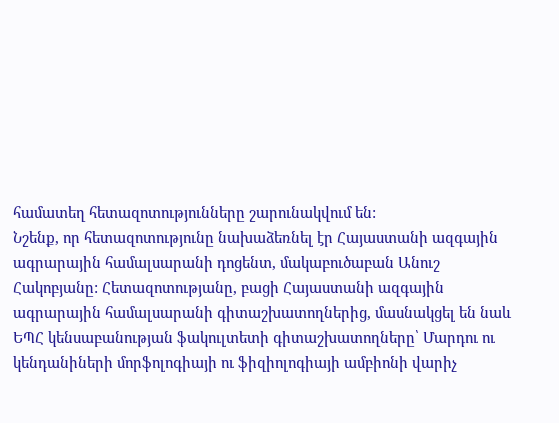համատեղ հետազոտությունները շարունակվում են:
Նշենք, որ հետազոտությունը նախաձեռնել էր Հայաստանի ազգային ագրարային համալսարանի դոցենտ, մակաբուծաբան Անուշ Հակոբյանը: Հետազոտությանը, բացի Հայաստանի ազգային ագրարային համալսարանի գիտաշխատողներից, մասնակցել են նաև ԵՊՀ կենսաբանության ֆակուլտետի գիտաշխատողները՝ Մարդու ու կենդանիների մորֆոլոգիայի ու ֆիզիոլոգիայի ամբիոնի վարիչ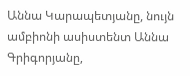Աննա Կարապետյանը, նույն ամբիոնի ասիստենտ Աննա Գրիգորյանը,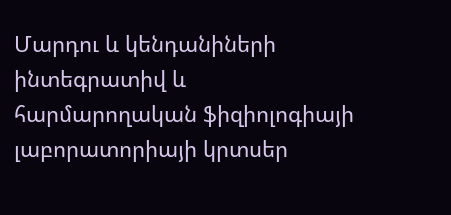Մարդու և կենդանիների ինտեգրատիվ և հարմարողական ֆիզիոլոգիայի լաբորատորիայի կրտսեր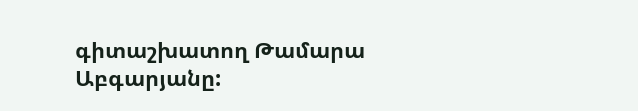գիտաշխատող Թամարա Աբգարյանը: